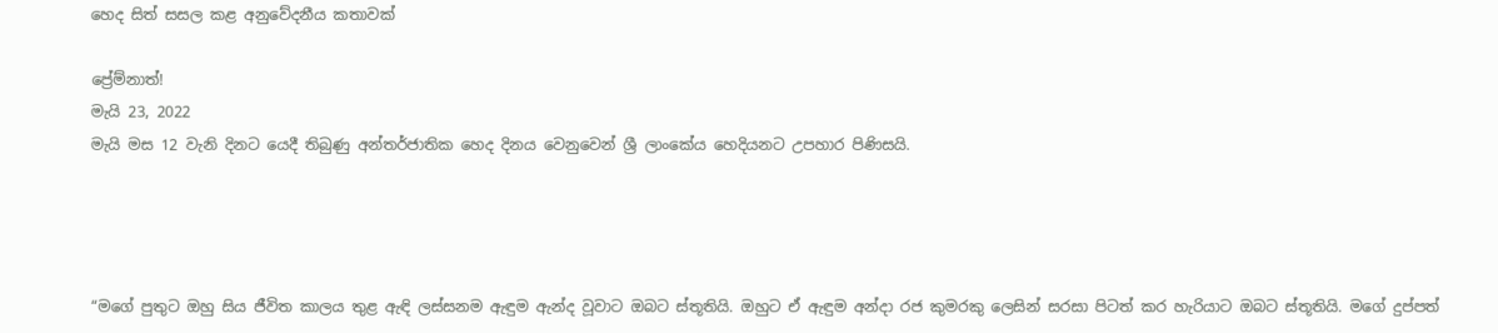හෙද සිත් සසල කළ අනුවේදනීය කතාවක්

ප්‍රේම්නාත්!
මැයි 23, 2022
මැයි මස 12 වැනි දිනට යෙදී තිබුණු අන්තර්ජාතික හෙද දිනය වෙනුවෙන් ශ්‍රී ලාංකේය හෙදියනට උපහාර පිණිසයි.




“මගේ පුතුට ඔහු සිය ජීවිත කාලය තුළ ඇඳි ලස්සනම ඇඳුම ඇන්ද වූවාට ඔබට ස්තූතියි. ඔහුට ඒ ඇඳුම අන්දා රජ කුමරකු ලෙසින් සරසා පිටත් කර හැරියාට ඔබට ස්තූතියි. මගේ දුප්පත්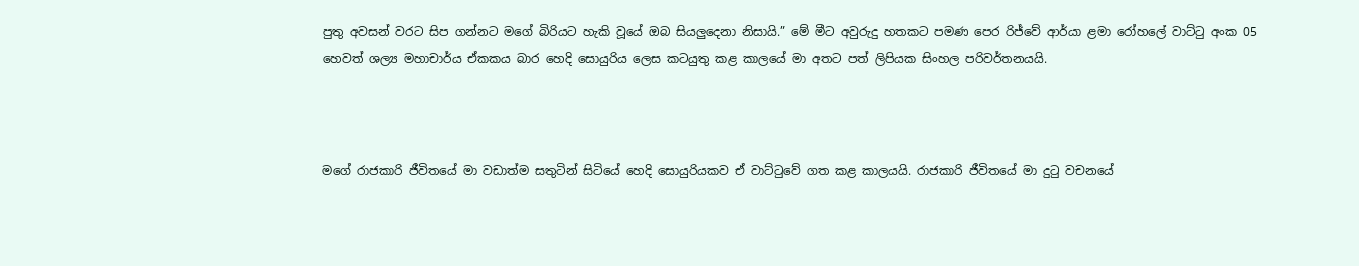පුතු අවසන් වරට සිප ගන්නට මගේ බිරියට හැකි වූයේ ඔබ සියලුදෙනා නිසායි.” මේ මීට අවුරුදු හතකට පමණ පෙර රිජ්වේ ආර්යා ළමා රෝහලේ වාට්ටු අංක 05 හෙවත් ශල්‍ය මහාචාර්ය ඒකකය බාර හෙදි සොයුරිය ලෙස කටයුතු කළ කාලයේ මා අතට පත් ලිපියක සිංහල පරිවර්තනයයි.



මගේ රාජකාරි ජීවිතයේ මා වඩාත්ම සතුටින් සිටියේ හෙදි සොයුරියකව ඒ වාට්ටුවේ ගත කළ කාලයයි. රාජකාරි ජීවිතයේ මා දුටු වචනයේ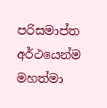පරිසමාප්ත අර්ථයෙන්ම මහත්මා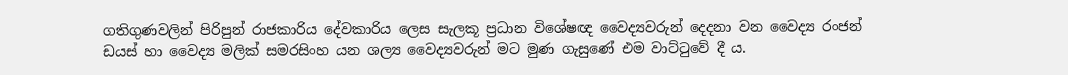ගතිගුණවලින් පිරිපුන් රාජකාරිය දේවකාරිය ලෙස සැලකූ ප්‍රධාන විශේෂඥ වෛද්‍යවරුන් දෙදනා වන වෛද්‍ය රංජන් ඩයස් හා වෛද්‍ය මලික් සමරසිංහ යන ශල්‍ය වෛද්‍යවරුන් මට මුණ ගැසුණේ එම වාට්ටුවේ දී ය.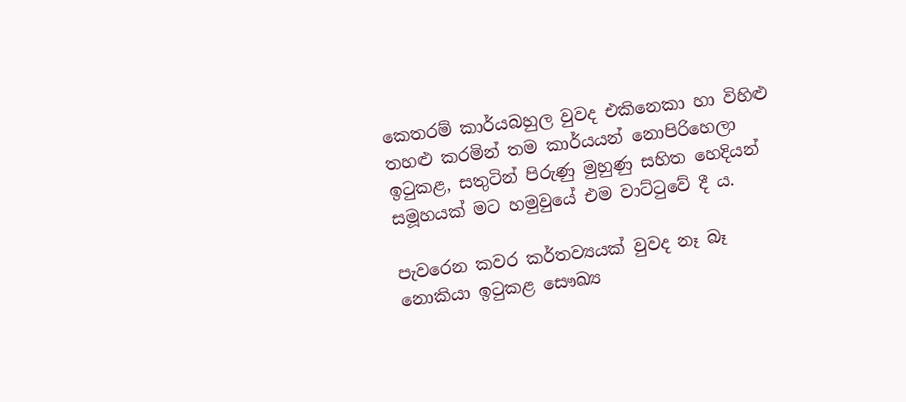කෙතරම් කාර්යබහුල වුවද එකිනෙකා හා විහිළු තහළු කරමින් තම කාර්යයන් නොපිරිහෙලා ඉටුකළ, සතුටින් පිරුණු මුහුණු සහිත හෙදියන් සමූහයක් මට හමුවුයේ එම වාට්ටුවේ දී ය.

පැවරෙන කවර කර්තව්‍යයක් වුවද නෑ බෑ නොකියා ඉටුකළ සෞඛ්‍ය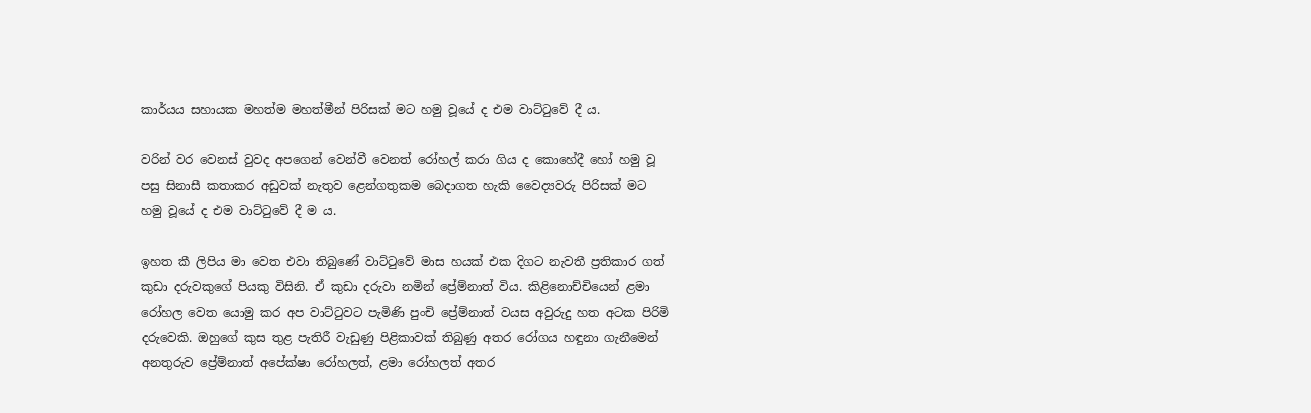කාර්යය සහායක මහත්ම මහත්මීන් පිරිසක් මට හමු වූයේ ද එම වාට්ටුවේ දී ය.

වරින් වර වෙනස් වුවද අපගෙන් වෙන්වී වෙනත් රෝහල් කරා ගිය ද කොහේදී හෝ හමු වූ පසු සිනාසී කතාකර අඩුවක් නැතුව ළෙන්ගතුකම බෙදාගත හැකි වෛද්‍යවරු පිරිසක් මට හමු වූයේ ද එම වාට්ටුවේ දී ම ය.

ඉහත කී ලිපිය මා වෙත එවා තිබුණේ වාට්ටුවේ මාස හයක් එක දිගට නැවතී ප්‍රතිකාර ගත් කුඩා දරුවකුගේ පියකු විසිනි. ඒ කුඩා දරුවා නමින් ප්‍රේම්නාත් විය. කිළිනොච්චියෙන් ළමා රෝහල වෙත යොමු කර අප වාට්ටුවට පැමිණි පුංචි ප්‍රේම්නාත් වයස අවුරුදු හත අටක පිරිමි දරුවෙකි. ඔහුගේ කුස තුළ පැතිරී වැඩුණු පිළිකාවක් තිබුණු අතර රෝගය හඳුනා ගැනීමෙන් අනතුරුව ප්‍රේම්නාත් අපේක්ෂා රෝහලත්, ළමා රෝහලත් අතර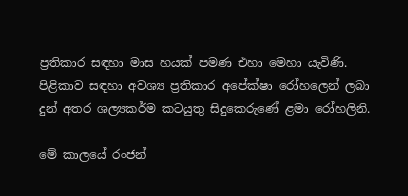ප්‍රතිකාර සඳහා මාස හයක් පමණ එහා මෙහා යැවිණි. පිළිකාව සඳහා අවශ්‍ය ප්‍රතිකාර අපේක්ෂා රෝහලෙන් ලබා දුන් අතර ශල්‍යකර්ම කටයුතු සිදුකෙරුණේ ළමා රෝහලිනි.

මේ කාලයේ රංජන්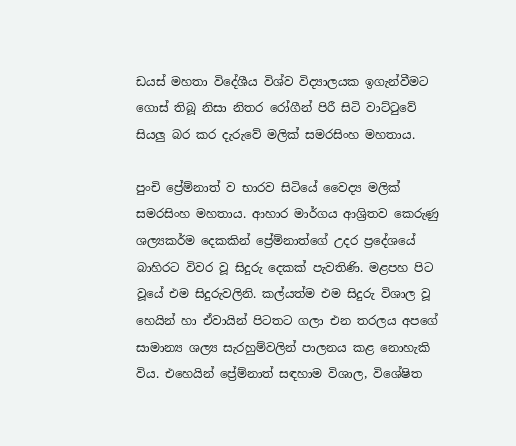ඩයස් මහතා විදේශීය විශ්ව විද්‍යාලයක ඉගැන්වීමට ගොස් තිබූ නිසා නිතර රෝගීන් පිරී සිටි වාට්ටුවේ සියලු බර කර දැරුවේ මලික් සමරසිංහ මහතාය.

පුංචි ප්‍රේම්නාත් ව භාරව සිටියේ වෛද්‍ය මලික් සමරසිංහ මහතාය. ආහාර මාර්ගය ආශ්‍රිතව කෙරුණු ශල්‍යකර්ම දෙකකින් ප්‍රේම්නාත්ගේ උදර ප්‍රදේශයේ බාහිරට විවර වූ සිදුරු දෙකක් පැවතිණි. මළපහ පිට වූයේ එම සිදුරුවලිනි. කල්යත්ම එම සිදුරු විශාල වූ හෙයින් හා ඒවායින් පිටතට ගලා එන තරලය අපගේ සාමාන්‍ය ශල්‍ය සැරහුම්වලින් පාලනය කළ නොහැකි විය. එහෙයින් ප්‍රේම්නාත් සඳහාම විශාල, විශේෂිත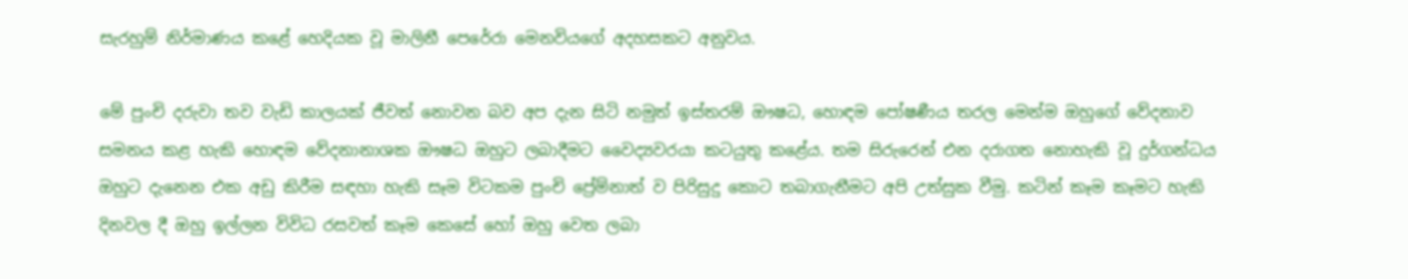සැරහුම් නිර්මාණය කළේ හෙදියක වූ මාලිනී පෙරේරා මෙනවියගේ අදහසකට අනුවය.

මේ පුංචි දරුවා තව වැඩි කාලයක් ජීවත් නොවන බව අප දැන සිටි නමුත් ඉස්තරම් ඖෂධ, හොඳම පෝෂණීය තරල මෙන්ම ඔහුගේ වේදනාව සමනය කළ හැකි හොඳම වේදනානාශක ඖෂධ ඔහුට ලබාදීමට වෛද්‍යවරයා කටයුතු කළේය. තම සිරුරෙන් එන දරාගත නොහැකි වූ දුර්ගන්ධය ඔහුට දැනෙන එක අඩු කිරීම සඳහා හැකි සෑම විටකම පුංචි ප්‍රේම්නාත් ව පිරිසුදු කොට තබාගැනීමට අපි උත්සුක වීමු. කටින් කෑම කෑමට හැකි දිනවල දී ඔහු ඉල්ලන විවිධ රසවත් කෑම කෙසේ හෝ ඔහු වෙත ලබා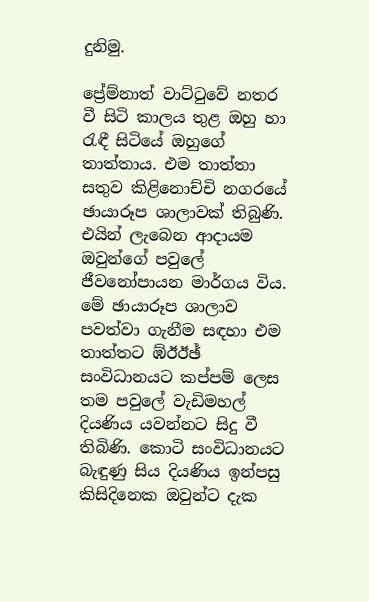දුනිමු.

ප්‍රේම්නාත් වාට්ටුවේ නතර වී සිටි කාලය තුළ ඔහු හා රැඳී සිටියේ ඔහුගේ තාත්තාය. එම තාත්තා සතුව කිළිනොච්චි නගරයේ ඡායාරූප ශාලාවක් තිබුණි. එයින් ලැබෙන ආදායම ඔවුන්ගේ පවුලේ ජීවනෝපායන මාර්ගය විය. මේ ඡායාරූප ශාලාව පවත්වා ගැනීම සඳහා එම තාත්තට ඹ්ඊඊඡ් සංවිධානයට කප්පම් ලෙස තම පවුලේ වැඩිමහල් දියණිය යවන්නට සිදු වී තිබිණි. කොටි සංවිධානයට බැඳුණු සිය දියණිය ඉන්පසු කිසිදිනෙක ඔවුන්ට දැක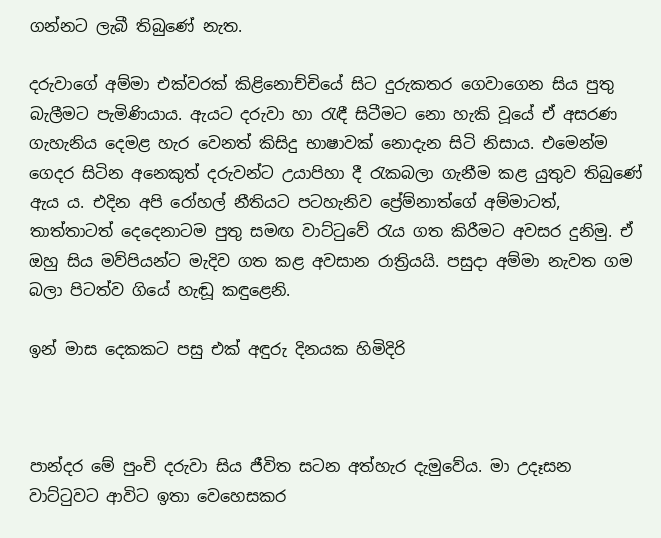ගන්නට ලැබී තිබුණේ නැත.

දරුවාගේ අම්මා එක්වරක් කිළිනොච්චියේ සිට දුරුකතර ගෙවාගෙන සිය පුතු බැලීමට පැමිණියාය. ඇයට දරුවා හා රැඳී සිටීමට නො හැකි වූයේ ඒ අසරණ ගැහැනිය දෙමළ හැර වෙනත් කිසිදු භාෂාවක් නොදැන සිටි නිසාය. එමෙන්ම ගෙදර සිටින අනෙකුත් දරුවන්ට උයාපිහා දී රැකබලා ගැනීම කළ යුතුව තිබුණේ ඇය ය. එදින අපි රෝහල් නීතියට පටහැනිව ප්‍රේම්නාත්ගේ අම්මාටත්, තාත්තාටත් දෙදෙනාටම පුතු සමඟ වාට්ටුවේ රැය ගත කිරීමට අවසර දුනිමු. ඒ ඔහු සිය මව්පියන්ට මැදිව ගත කළ අවසාන රාත්‍රියයි. පසුදා අම්මා නැවත ගම බලා පිටත්ව ගියේ හැඬූ කඳුළෙනි.

ඉන් මාස දෙකකට පසු එක් අඳුරු දිනයක හිමිදිරි



පාන්දර මේ පුංචි දරුවා සිය ජීවිත සටන අත්හැර දැමුවේය. මා උදෑසන වාට්ටුවට ආවිට ඉතා වෙහෙසකර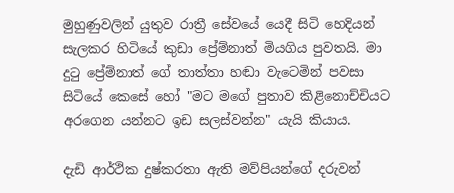මුහුණුවලින් යුතුව රාත්‍රී සේවයේ යෙදී සිටි හෙදියන් සැලකර හිටියේ කුඩා ප්‍රේම්නාත් මියගිය පුවතයි. මා දුටු ප්‍රේම්නාත් ගේ තාත්තා හඬා වැටෙමින් පවසා සිටියේ කෙසේ හෝ "මට මගේ පුතාව කිළිනොච්චියට අරගෙන යන්නට ඉඩ සලස්වන්න" යැයි කියාය.

දැඩි ආර්ථික දුෂ්කරතා ඇති මව්පියන්ගේ දරුවන්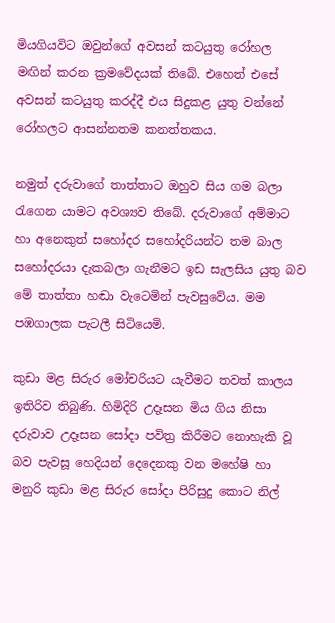මියගියවිට ඔවුන්ගේ අවසන් කටයුතු රෝහල මඟින් කරන ක්‍රමවේදයක් තිබේ. එහෙත් එසේ අවසන් කටයුතු කරද්දී එය සිදුකළ යුතු වන්නේ රෝහලට ආසන්නතම කනත්තකය.

නමුත් දරුවාගේ තාත්තාට ඔහුව සිය ගම බලා රැගෙන යාමට අවශ්‍යව තිබේ. දරුවාගේ අම්මාට හා අනෙකුත් සහෝදර සහෝදරියන්ට තම බාල සහෝදරයා දැකබලා ගැනීමට ඉඩ සැලසිය යුතු බව මේ තාත්තා හඬා වැටෙමින් පැවසුවේය. මම පඹගාලක පැටලී සිටියෙමි.

කුඩා මළ සිරුර මෝචරියට යැවීමට තවත් කාලය ඉතිරිව තිබුණි. හිමිදිරි උදෑසන මිය ගිය නිසා දරුවාව උදෑසන සෝදා පවිත්‍ර කිරීමට නොහැකි වූ බව පැවසූ හෙදියන් දෙදෙනකු වන මහේෂි හා මනුරි කුඩා මළ සිරුර සෝදා පිරිසුදු කොට නිල්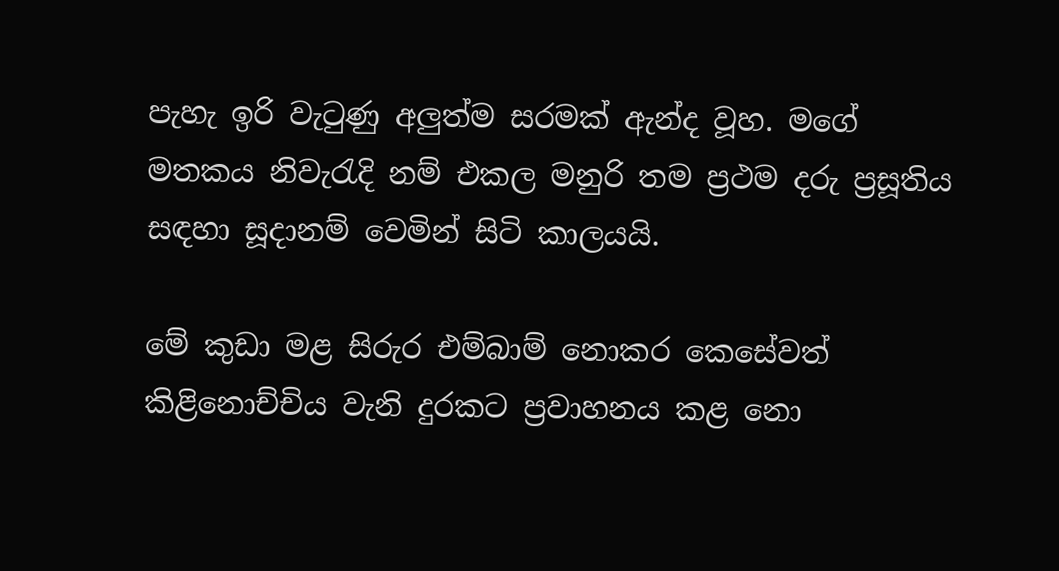පැහැ ඉරි වැටුණු අලුත්ම සරමක් ඇන්ද වූහ. මගේ මතකය නිවැරැදි නම් එකල මනුරි තම ප්‍රථම දරු ප්‍රසූතිය සඳහා සූදානම් වෙමින් සිටි කාලයයි.

මේ කුඩා මළ සිරුර එම්බාම් නොකර කෙසේවත් කිළිනොච්චිය වැනි දුරකට ප්‍රවාහනය කළ නො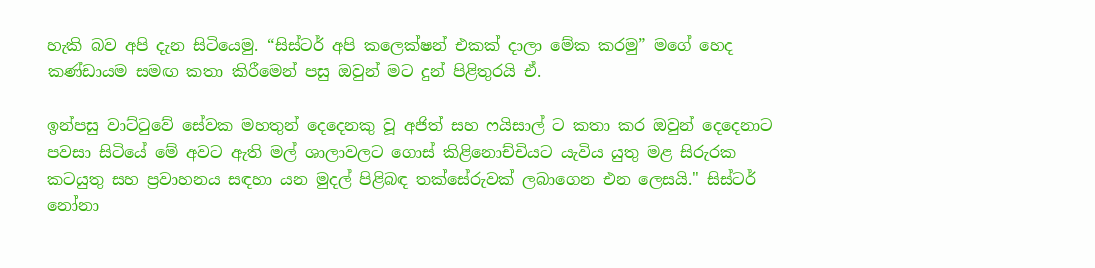හැකි බව අපි දැන සිටියෙමු. “සිස්ටර් අපි කලෙක්ෂන් එකක් දාලා මේක කරමු” මගේ හෙද කණ්ඩායම සමඟ කතා කිරීමෙන් පසු ඔවුන් මට දුන් පිළිතුරයි ඒ.

ඉන්පසු වාට්ටුවේ සේවක මහතුන් දෙදෙනකු වූ අජිත් සහ ෆයිසාල් ට කතා කර ඔවුන් දෙදෙනාට පවසා සිටියේ මේ අවට ඇති මල් ශාලාවලට ගොස් කිළිනොච්චියට යැවිය යුතු මළ සිරුරක කටයුතු සහ ප්‍රවාහනය සඳහා යන මුදල් පිළිබඳ තක්සේරුවක් ලබාගෙන එන ලෙසයි." සිස්ටර් නෝනා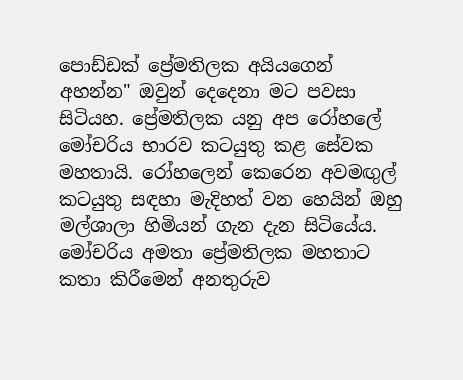පොඩ්ඩක් ප්‍රේමතිලක අයියගෙන් අහන්න" ඔවුන් දෙදෙනා මට පවසා සිටියහ. ප්‍රේමතිලක යනු අප රෝහලේ මෝචරිය භාරව කටයුතු කළ සේවක මහතායි. රෝහලෙන් කෙරෙන අවමඟුල් කටයුතු සඳහා මැදිහත් වන හෙයින් ඔහු මල්ශාලා හිමියන් ගැන දැන සිටියේය. මෝචරිය අමතා ප්‍රේමතිලක මහතාට කතා කිරීමෙන් අනතුරුව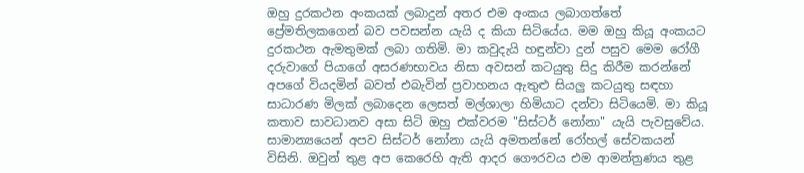ඔහු දුරකථන අංකයක් ලබාදුන් අතර එම අංකය ලබාගත්තේ ප්‍රේමතිලකගෙන් බව පවසන්න යැයි ද කියා සිටියේය. මම ඔහු කියූ අංකයට දුරකථන ඇමතුමක් ලබා ගතිමි. මා කවුදැයි හඳුන්වා දුන් පසුව මෙම රෝගී දරුවාගේ පියාගේ අසරණභාවය නිසා අවසන් කටයුතු සිදු කිරීම කරන්නේ අපගේ වියදමින් බවත් එබැවින් ප්‍රවාහනය ඇතුළු සියලු කටයුතු සඳහා සාධාරණ මිලක් ලබාදෙන ලෙසත් මල්ශාලා හිමියාට දන්වා සිටියෙමි. මා කියූ කතාව සාවධානව අසා සිටි ඔහු එක්වරම "සිස්ටර් නෝනා" යැයි පැවසුවේය. සාමාන්‍යයෙන් අපව සිස්ටර් නෝනා යැයි අමතන්නේ රෝහල් සේවකයන් විසිනි. ඔවුන් තුළ අප කෙරෙහි ඇති ආදර ගෞරවය එම ආමන්ත්‍රණය තුළ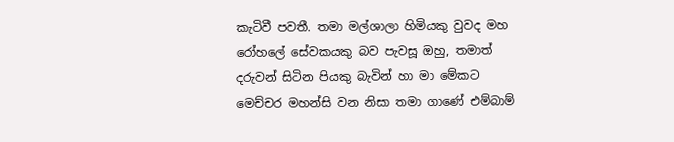කැටිවී පවතී. තමා මල්ශාලා හිමියකු වුවද මහ රෝහලේ සේවකයකු බව පැවසූ ඔහු, තමාත් දරුවන් සිටින පියකු බැවින් හා මා මේකට මෙච්චර මහන්සි වන නිසා තමා ගාණේ එම්බාම්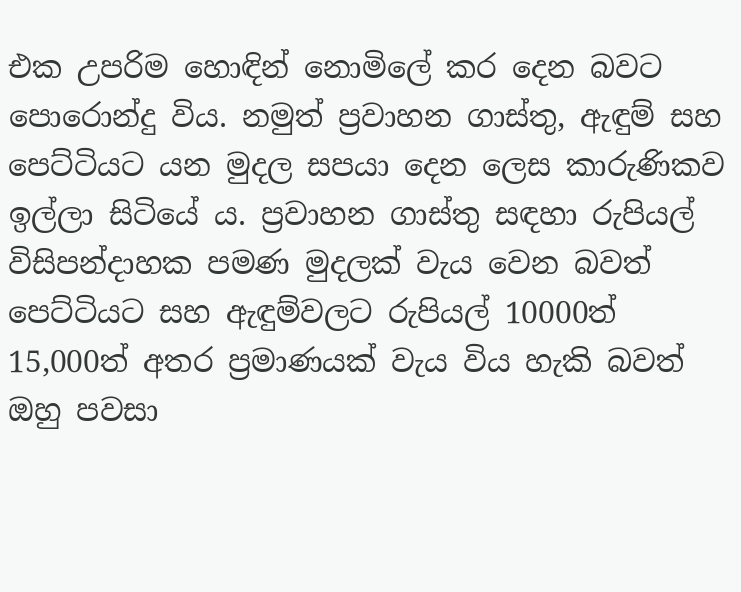එක උපරිම හොඳින් නොමිලේ කර දෙන බවට පොරොන්දු විය. නමුත් ප්‍රවාහන ගාස්තු, ඇඳුම් සහ පෙට්ටියට යන මුදල සපයා දෙන ලෙස කාරුණිකව ඉල්ලා සිටියේ ය. ප්‍රවාහන ගාස්තු සඳහා රුපියල් විසිපන්දාහක පමණ මුදලක් වැය වෙන බවත් පෙට්ටියට සහ ඇඳුම්වලට රුපියල් 10000ත් 15,000ත් අතර ප්‍රමාණයක් වැය විය හැකි බවත් ඔහු පවසා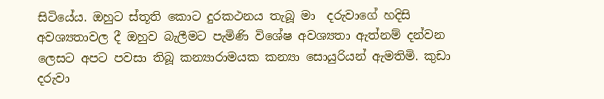සිටියේය. ඔහුට ස්තූති කොට දුරකථනය තැබූ මා ‍ දරුවාගේ හදිසි අවශ්‍යතාවල දී ඔහුව බැලීමට පැමිණි විශේෂ අවශ්‍යතා ඇත්නම් දන්වන ලෙසට අපට පවසා තිබූ කන්‍යාරාමයක කන්‍යා සොයුරියන් ඇමතිමි. කුඩා දරුවා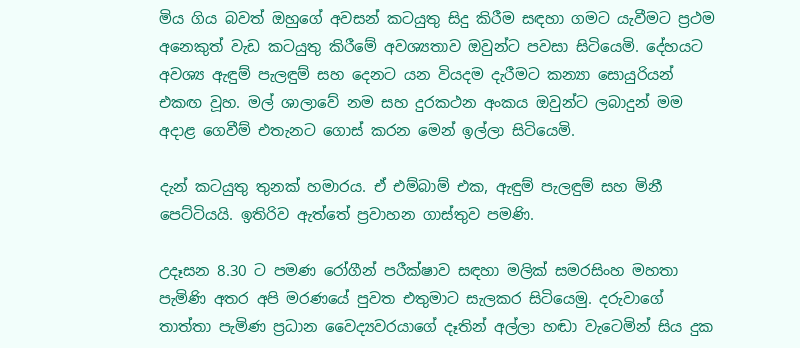මිය ගිය බවත් ඔහුගේ අවසන් කටයුතු සිදු කිරීම සඳහා ගමට යැවීමට ප්‍රථම අනෙකුත් වැඩ කටයුතු කිරීමේ අවශ්‍යතාව ඔවුන්ට පවසා සිටියෙමි. දේහයට අවශ්‍ය ඇඳුම් පැලඳුම් සහ දෙනට යන වියදම දැරීමට කන්‍යා සොයුරියන් එකඟ වූහ. මල් ශාලාවේ නම සහ දුරකථන අංකය ඔවුන්ට ලබාදුන් මම අදාළ ගෙවීම් එතැනට ගොස් කරන මෙන් ඉල්ලා සිටියෙමි.

දැන් කටයුතු තුනක් හමාරය. ඒ එම්බාම් එක, ඇඳුම් පැලඳුම් සහ මිනී පෙට්ටියයි. ඉතිරිව ඇත්තේ ප්‍රවාහන ගාස්තුව පමණි.

උදෑසන 8.30 ට පමණ රෝගීන් පරීක්ෂාව සඳහා මලික් සමරසිංහ මහතා පැමිණි අතර අපි මරණයේ පුවත එතුමාට සැලකර සිටියෙමු. දරුවාගේ තාත්තා පැමිණ ප්‍රධාන වෛද්‍යවරයාගේ දෑතින් අල්ලා හඬා වැටෙමින් සිය දුක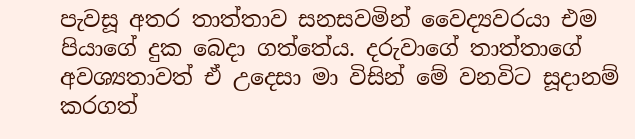පැවසූ අතර තාත්තාව සනසවමින් වෛද්‍යවරයා එම පියාගේ දුක බෙදා ගත්තේය. දරුවාගේ තාත්තාගේ අවශ්‍යතාවත් ඒ උදෙසා මා විසින් මේ වනවිට සූදානම් කරගත්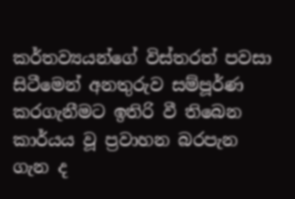කර්තව්‍යයන්ගේ විස්තරත් පවසා සිටීමෙන් අනතුරුව සම්පූර්ණ කරගැනීමට ඉතිරි වී තිබෙන කාර්යය වූ ප්‍රවාහන බරපැන ගැන ද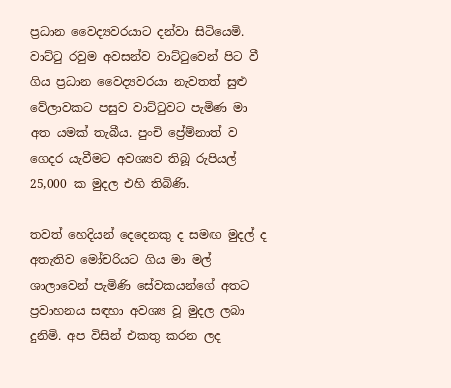ප්‍රධාන වෛද්‍යවරයාට දන්වා සිටියෙමි. වාට්ටු රවුම අවසන්ව වාට්ටුවෙන් පිට වී ගිය ප්‍රධාන වෛද්‍යවරයා නැවතත් සුළු වේලාවකට පසුව වාට්ටුවට පැමිණ මා අත යමක් තැබීය. පුංචි ප්‍රේම්නාත් ව ගෙදර යැවීමට අවශ්‍යව තිබූ රුපියල් 25,000 ක මුදල එහි තිබිණි.

තවත් හෙදියන් දෙදෙනකු ද සමඟ මුදල් ද අතැතිව මෝචරියට ගිය මා මල් ශාලාවෙන් පැමිණි සේවකයන්ගේ අතට ප්‍රවාහනය සඳහා අවශ්‍ය වූ මුදල ලබා දුනිමි. අප විසින් එකතු කරන ලද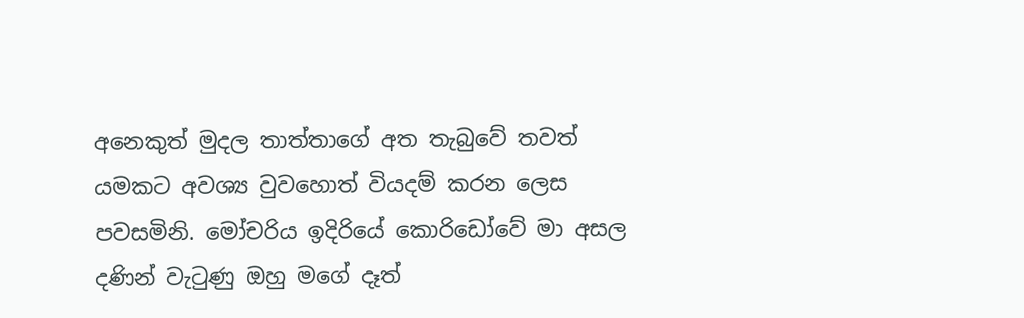අනෙකුත් මුදල තාත්තාගේ අත තැබුවේ තවත් යමකට අවශ්‍ය වුවහොත් වියදම් කරන ලෙස පවසමිනි. මෝචරිය ඉදිරියේ කොරිඩෝවේ මා අසල දණින් වැටුණු ඔහු මගේ දෑත්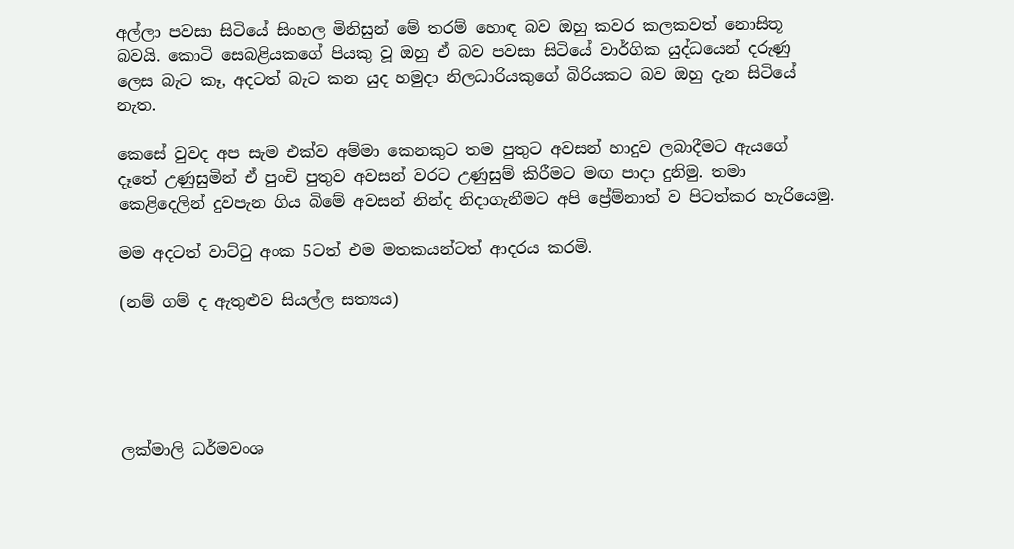අල්ලා පවසා සිටියේ සිංහල මිනිසුන් මේ තරම් හොඳ බව ඔහු කවර කලකවත් නොසිතූ බවයි. කොටි සෙබළියකගේ පියකු වූ ඔහු ඒ බව පවසා සිටියේ වාර්ගික යුද්ධයෙන් දරුණු ලෙස බැට කෑ, අදටත් බැට කන යුද හමුදා නිලධාරියකුගේ බිරියකට බව ඔහු දැන සිටියේ නැත.

කෙසේ වුවද අප සැම එක්ව අම්මා කෙනකුට තම පුතුට අවසන් හාදුව ලබාදීමට ඇයගේ දෑතේ උණුසුමින් ඒ පුංචි පුතුව අවසන් වරට උණුසුම් කිරීමට මඟ පාදා දුනිමු. තමා කෙළිදෙලින් දුවපැන ගිය බිමේ අවසන් නින්ද නිදාගැනීමට අපි ප්‍රේම්නාත් ව පිටත්කර හැරියෙමු.

මම අදටත් වාට්ටු අංක 5ටත් එම මතකයන්ටත් ආදරය කරමි.

(නම් ගම් ද ඇතුළුව සියල්ල සත්‍යය)





ලක්මාලි ධර්මවංශ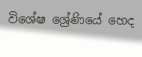විශේෂ ශ්‍රේණියේ හෙද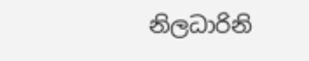නිලධාරිනි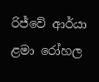රිජ්වේ ආර්යා ළමා රෝහල